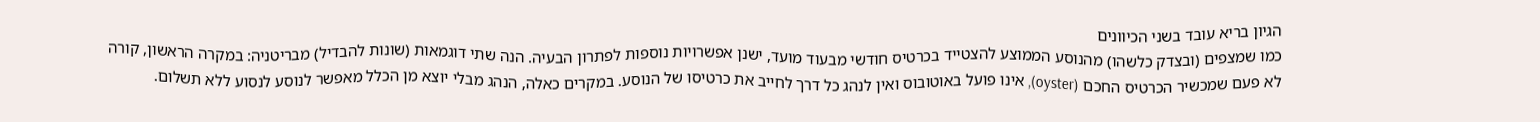הגיון בריא עובד בשני הכיוונים
כמו שמצפים (ובצדק כלשהו) מהנוסע הממוצע להצטייד בכרטיס חודשי מבעוד מועד, ישנן אפשרויות נוספות לפתרון הבעיה. הנה שתי דוגמאות (שונות להבדיל) מבריטניה: במקרה הראשון, קורה לא פעם שמכשיר הכרטיס החכם (oyster), אינו פועל באוטובוס ואין לנהג כל דרך לחייב את כרטיסו של הנוסע. במקרים כאלה, הנהג מבלי יוצא מן הכלל מאפשר לנוסע לנסוע ללא תשלום.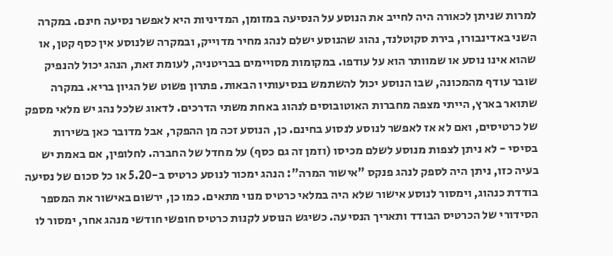למרות שניתן לכאורה היה לחייב את הנוסע על הנסיעה במזומן, המדיניות היא לאפשר נסיעה חינם. במקרה השני באדינבורו, בירת סקוטלנד, נהוג שהנוסע ישלם לנהג מחיר מדוייק, ובמקרה שלנוסע אין כסף קטן, או שהוא אינו נוסע או שמוותר הוא על עודפו. במקומות מסויימים בבריטניה, לעומת זאת, הנהג יכול להנפיק שובר עודף מהמכונה, שבו הנוסע יכול להשתמש בנסיעותיו הבאות. פתרון פשוט של הגיון בריא. במקרה שתואר בארץ, הייתי מצפה מחברות האוטובוסים לנהוג באחת משתי הדרכים. לדאוג שלכל נהג יש מלאי מספק של כרטיסים, ואם לא אז לאפשר לנוסע לנסוע בחינם. כן, הנוסע זכה מן ההפקר, אבל מדובר כאן בשירות בסיסי - לא ניתן לצפות מנוסע לשלם מכיסו (וזמן זה גם כסף) על מחדל של החברה. לחלופין, אם באמת יש בעיה כזו, ניתן היה לספק לנהג פנקס "אישור המרה": הנהג ימכור לנוסע כרטיס ב-5.20 או כל סכום של נסיעה בודדת כנהוג, וימסור לנוסע אישור שלא היה במלאי כרטיס מנוי מתאים. כמו כן, ירשום באישור את המספר הסידורי של הכרטיס הבודד ותאריך הנסיעה. כשיגש הנוסע לקנות כרטיס חופשי חודשי מנהג אחר, ימסור לו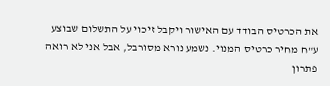את הכרטיס הבודד עם האישור ויקבל זיכוי על התשלום שבוצע ע"ח מחיר כרטיס המנוי. נשמע נורא מסורבל, אבל אני לא רואה פתרון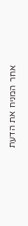אחר המניח את הדעת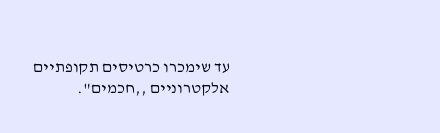עד שימכרו כרטיסים תקופתיים אלקטרוניים ,,חכמים".